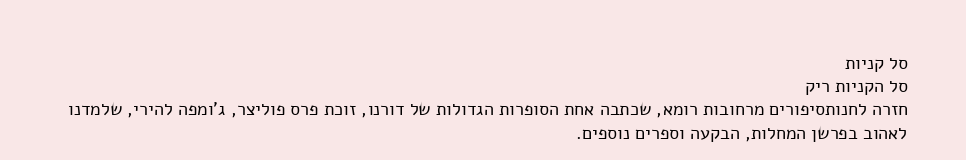סל קניות
סל הקניות ריק
חזרה לחנותסיפורים מרחובות רומא, שכתבה אחת הסופרות הגדולות של דורנו, זוכת פרס פוליצר, ג'ומפה להירי, שלמדנו לאהוב בפרשן המחלות, הבקעה וספרים נוספים.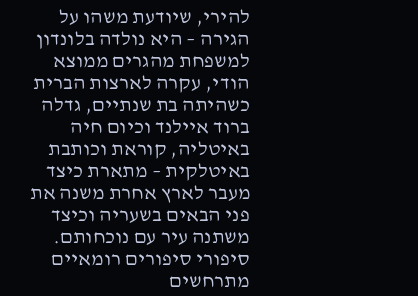להירי, שיודעת משהו על הגירה – היא נולדה בלונדון למשפחת מהגרים ממוצא הודי, עקרה לארצות הברית כשהיתה בת שנתיים, גדלה ברוד איילנד וכיום חיה באיטליה, קוראת וכותבת באיטלקית – מתארת כיצד מעבר לארץ אחרת משנה את פני הבאים בשעריה וכיצד משתנה עיר עם נוכחותם. סיפורי סיפורים רומאיים מתרחשים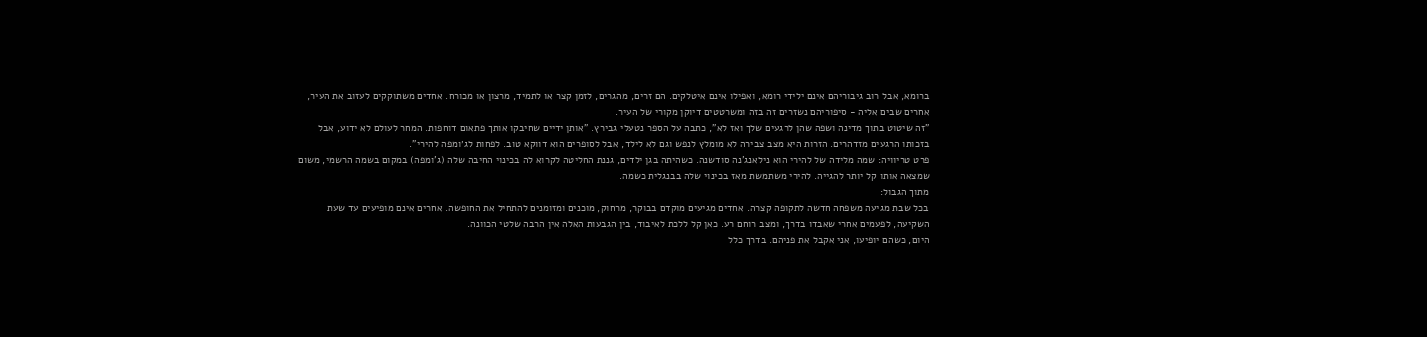ברומא, אבל רוב גיבוריהם אינם ילידי רומא, ואפילו אינם איטלקים. הם זרים, מהגרים, לזמן קצר או לתמיד, מרצון או מכורח. אחדים משתוקקים לעזוב את העיר, אחרים שבים אליה - סיפוריהם נשזרים זה בזה ומשרטטים דיוקן מקורי של העיר.
"זה שיטוט בתוך מדינה ושפה שהן לרגעים שלך ואז לא", כתבה על הספר נטעלי גבירץ. "אותן ידיים שחיבקו אותך פתאום דוחפות. המחר לעולם לא ידוע, אבל בזכותו הרגעים מזדהרים. הזרות היא מצב צבירה לא מומלץ לנפש וגם לא לילד, אבל לסופרים הוא דווקא טוב. לפחות לג׳ומפה להירי".
פרט טריוויה: שמה מלידה של להירי הוא נילאנג'נה סודשנה. כשהיתה בגן ילדים, גננת החליטה לקרוא לה בכינוי החיבה שלה (ג'ומפה) במקום בשמה הרשמי, משום שמצאה אותו קל יותר להגייה. להירי משתמשת מאז בכינוי שלה בבנגלית כשמה.
מתוך הגבול:
בכל שבת מגיעה משפחה חדשה לתקופה קצרה. אחדים מגיעים מוקדם בבוקר, מרחוק, מוכנים ומזומנים להתחיל את החופשה. אחרים אינם מופיעים עד שעת השקיעה, לפעמים אחרי שאבדו בדרך, ומצב רוחם רע. כאן קל ללכת לאיבוד, בין הגבעות האלה אין הרבה שלטי הכוונה.
היום, כשהם יופיעו, אני אקבל את פניהם. בדרך כלל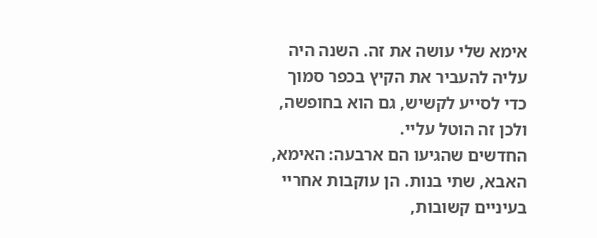אימא שלי עושה את זה. השנה היה עליה להעביר את הקיץ בכפר סמוך כדי לסייע לקשיש, גם הוא בחופשה, ולכן זה הוטל עליי.
החדשים שהגיעו הם ארבעה: האימא, האבא, שתי בנות. הן עוקבות אחריי בעיניים קשובות,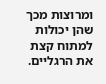ומרוצות מכך שהן יכולות למתוח קצת את הרגליים.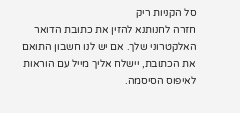סל הקניות ריק
חזרה לחנותנא להזין את כתובת הדואר האלקטרוני שלך. אם יש לנו חשבון התואם את הכתובת, יישלח אליך מייל עם הוראות לאיפוס הסיסמה.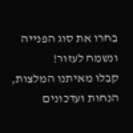בחרו את סוג הפנייה ונשמח לעזור!
קבלו מאיתנו המלצות, הנחות ועדכונים